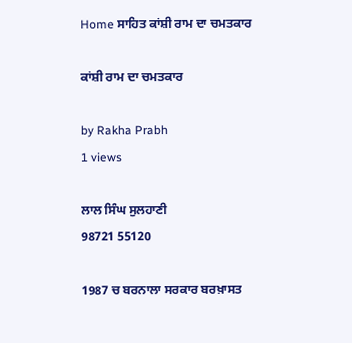Home ਸਾਹਿਤ ਕਾਂਸ਼ੀ ਰਾਮ ਦਾ ਚਮਤਕਾਰ

ਕਾਂਸ਼ੀ ਰਾਮ ਦਾ ਚਮਤਕਾਰ

by Rakha Prabh
1 views

ਲਾਲ ਸਿੰਘ ਸੁਲਹਾਣੀ
98721 55120

1987 ਚ ਬਰਨਾਲਾ ਸਰਕਾਰ ਬਰਖ਼ਾਸਤ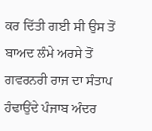ਕਰ ਦਿੱਤੀ ਗਈ ਸੀ ਉਸ ਤੋਂ ਬਾਅਦ ਲੰਮੇ ਅਰਸੇ ਤੋਂ ਗਵਰਨਰੀ ਰਾਜ ਦਾ ਸੰਤਾਪ ਹੰਢਾਉਂਦੇ ਪੰਜਾਬ ਅੰਦਰ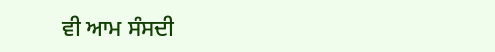ਵੀ ਆਮ ਸੰਸਦੀ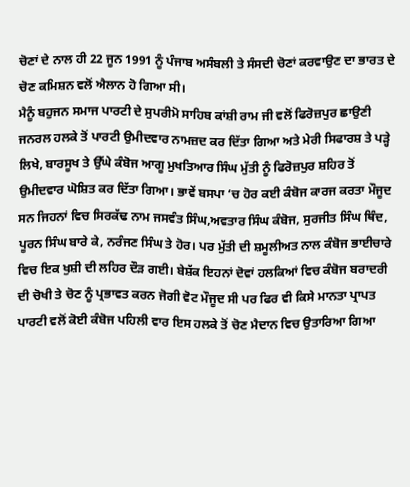ਚੋਣਾਂ ਦੇ ਨਾਲ ਹੀ 22 ਜੂਨ 1991 ਨੂੰ ਪੰਜਾਬ ਅਸੰਬਲੀ ਤੇ ਸੰਸਦੀ ਚੋਣਾਂ ਕਰਵਾਉਣ ਦਾ ਭਾਰਤ ਦੇ ਚੋਣ ਕਮਿਸ਼ਨ ਵਲੋਂ ਐਲਾਨ ਹੋ ਗਿਆ ਸੀ।
ਮੈਨੂੰ ਬਹੁਜਨ ਸਮਾਜ ਪਾਰਟੀ ਦੇ ਸੁਪਰੀਮੋ ਸਾਹਿਬ ਕਾਂਸ਼ੀ ਰਾਮ ਜੀ ਵਲੋਂ ਫਿਰੋਜ਼ਪੁਰ ਛਾਉਣੀ ਜਨਰਲ ਹਲਕੇ ਤੋਂ ਪਾਰਟੀ ਉਮੀਦਵਾਰ ਨਾਮਜ਼ਦ ਕਰ ਦਿੱਤਾ ਗਿਆ ਅਤੇ ਮੇਰੀ ਸਿਫਾਰਸ਼ ਤੇ ਪੜ੍ਹੇ ਲਿਖੇ, ਬਾਰਸੂਖ ਤੇ ਉੱਘੇ ਕੰਬੋਜ ਆਗੂ ਮੁਖਤਿਆਰ ਸਿੰਘ ਮੁੱਤੀ ਨੂੰ ਫਿਰੋਜ਼ਪੁਰ ਸ਼ਹਿਰ ਤੋਂ ਉਮੀਦਵਾਰ ਘੋਸ਼ਿਤ ਕਰ ਦਿੱਤਾ ਗਿਆ। ਭਾਵੇਂ ਬਸਪਾ ‘ਚ ਹੋਰ ਕਈ ਕੰਬੋਜ ਕਾਰਜ ਕਰਤਾ ਮੌਜੂਦ ਸਨ ਜਿਹਨਾਂ ਵਿਚ ਸਿਰਕੱਢ ਨਾਮ ਜਸਵੰਤ ਸਿੰਘ,ਅਵਤਾਰ ਸਿੰਘ ਕੰਬੋਜ, ਸੁਰਜੀਤ ਸਿੰਘ ਥਿੰਦ, ਪੂਰਨ ਸਿੰਘ ਬਾਰੇ ਕੇ, ਨਰੰਜਣ ਸਿੰਘ ਤੇ ਹੋਰ। ਪਰ ਮੁੱਤੀ ਦੀ ਸ਼ਮੂਲੀਅਤ ਨਾਲ ਕੰਬੋਜ ਭਾਈਚਾਰੇ ਵਿਚ ਇਕ ਖੁਸ਼ੀ ਦੀ ਲਹਿਰ ਦੌੜ ਗਈ। ਬੇਸ਼ੱਕ ਇਹਨਾਂ ਦੋਵਾਂ ਹਲਕਿਆਂ ਵਿਚ ਕੰਬੋਜ ਬਰਾਦਰੀ ਦੀ ਚੋਖੀ ਤੇ ਚੋਣ ਨੂੰ ਪ੍ਰਭਾਵਤ ਕਰਨ ਜੋਗੀ ਵੋਟ ਮੌਜੂਦ ਸੀ ਪਰ ਫਿਰ ਵੀ ਕਿਸੇ ਮਾਨਤਾ ਪ੍ਰਾਪਤ ਪਾਰਟੀ ਵਲੋਂ ਕੋਈ ਕੰਬੋਜ ਪਹਿਲੀ ਵਾਰ ਇਸ ਹਲਕੇ ਤੋਂ ਚੋਣ ਮੈਦਾਨ ਵਿਚ ਉਤਾਰਿਆ ਗਿਆ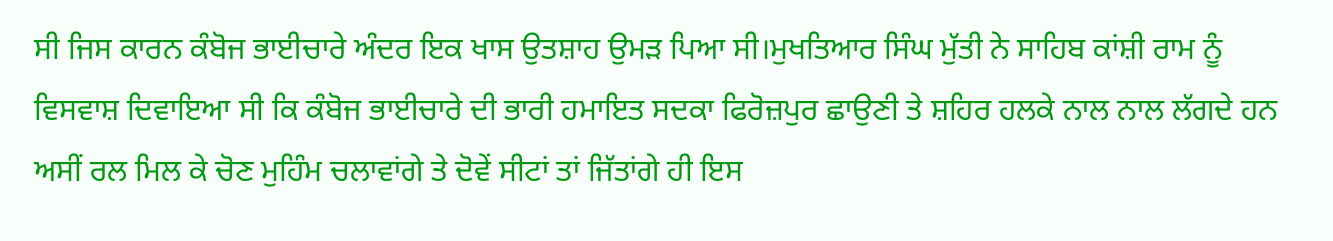ਸੀ ਜਿਸ ਕਾਰਨ ਕੰਬੋਜ ਭਾਈਚਾਰੇ ਅੰਦਰ ਇਕ ਖਾਸ ਉਤਸ਼ਾਹ ਉਮੜ ਪਿਆ ਸੀ।ਮੁਖਤਿਆਰ ਸਿੰਘ ਮੁੱਤੀ ਨੇ ਸਾਹਿਬ ਕਾਂਸ਼ੀ ਰਾਮ ਨੂੰ ਵਿਸਵਾਸ਼ ਦਿਵਾਇਆ ਸੀ ਕਿ ਕੰਬੋਜ ਭਾਈਚਾਰੇ ਦੀ ਭਾਰੀ ਹਮਾਇਤ ਸਦਕਾ ਫਿਰੋਜ਼ਪੁਰ ਛਾਉਣੀ ਤੇ ਸ਼ਹਿਰ ਹਲਕੇ ਨਾਲ ਨਾਲ ਲੱਗਦੇ ਹਨ ਅਸੀਂ ਰਲ ਮਿਲ ਕੇ ਚੋਣ ਮੁਹਿੰਮ ਚਲਾਵਾਂਗੇ ਤੇ ਦੋਵੇਂ ਸੀਟਾਂ ਤਾਂ ਜਿੱਤਾਂਗੇ ਹੀ ਇਸ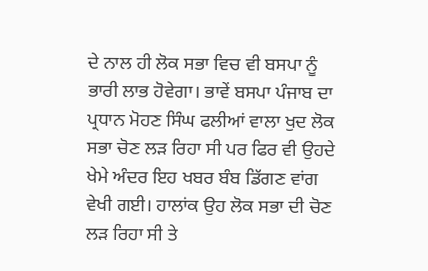ਦੇ ਨਾਲ ਹੀ ਲੋਕ ਸਭਾ ਵਿਚ ਵੀ ਬਸਪਾ ਨੂੰ ਭਾਰੀ ਲਾਭ ਹੋਵੇਗਾ। ਭਾਵੇਂ ਬਸਪਾ ਪੰਜਾਬ ਦਾ ਪ੍ਰਧਾਨ ਮੋਹਣ ਸਿੰਘ ਫਲੀਆਂ ਵਾਲਾ ਖੁਦ ਲੋਕ ਸਭਾ ਚੋਣ ਲੜ ਰਿਹਾ ਸੀ ਪਰ ਫਿਰ ਵੀ ਉਹਦੇ ਖੇਮੇ ਅੰਦਰ ਇਹ ਖਬਰ ਬੰਬ ਡਿੱਗਣ ਵਾਂਗ ਵੇਖੀ ਗਈ। ਹਾਲਾਂਕ ਉਹ ਲੋਕ ਸਭਾ ਦੀ ਚੋਣ ਲੜ ਰਿਹਾ ਸੀ ਤੇ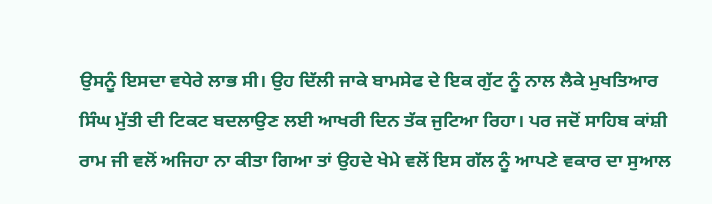ਉਸਨੂੰ ਇਸਦਾ ਵਧੇਰੇ ਲਾਭ ਸੀ। ਉਹ ਦਿੱਲੀ ਜਾਕੇ ਬਾਮਸੇਫ ਦੇ ਇਕ ਗੁੱਟ ਨੂੰ ਨਾਲ ਲੈਕੇ ਮੁਖਤਿਆਰ ਸਿੰਘ ਮੁੱਤੀ ਦੀ ਟਿਕਟ ਬਦਲਾਉਣ ਲਈ ਆਖਰੀ ਦਿਨ ਤੱਕ ਜੁਟਿਆ ਰਿਹਾ। ਪਰ ਜਦੋਂ ਸਾਹਿਬ ਕਾਂਸ਼ੀ ਰਾਮ ਜੀ ਵਲੋਂ ਅਜਿਹਾ ਨਾ ਕੀਤਾ ਗਿਆ ਤਾਂ ਉਹਦੇ ਖੇਮੇ ਵਲੋਂ ਇਸ ਗੱਲ ਨੂੰ ਆਪਣੇ ਵਕਾਰ ਦਾ ਸੁਆਲ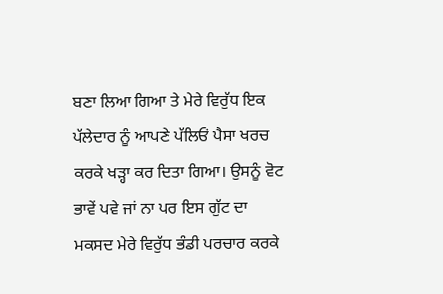ਬਣਾ ਲਿਆ ਗਿਆ ਤੇ ਮੇਰੇ ਵਿਰੁੱਧ ਇਕ ਪੱਲੇਦਾਰ ਨੂੰ ਆਪਣੇ ਪੱਲਿਓਂ ਪੈਸਾ ਖਰਚ ਕਰਕੇ ਖੜ੍ਹਾ ਕਰ ਦਿਤਾ ਗਿਆ। ਉਸਨੂੰ ਵੋਟ ਭਾਵੇਂ ਪਵੇ ਜਾਂ ਨਾ ਪਰ ਇਸ ਗੁੱਟ ਦਾ ਮਕਸਦ ਮੇਰੇ ਵਿਰੁੱਧ ਭੰਡੀ ਪਰਚਾਰ ਕਰਕੇ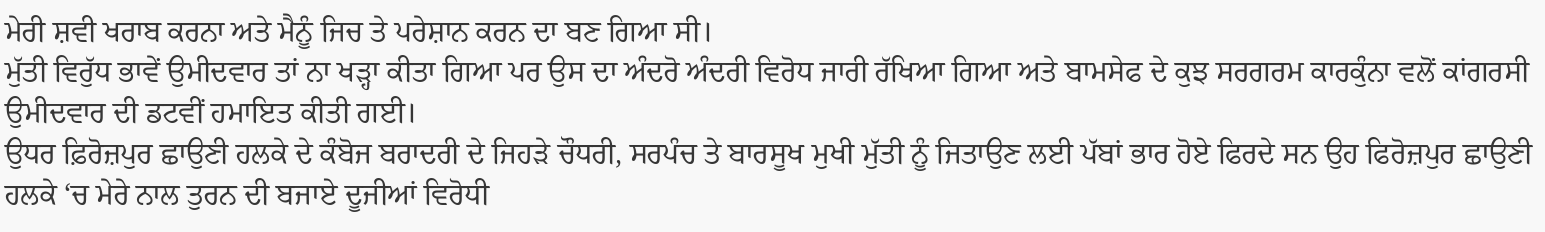ਮੇਰੀ ਸ਼ਵੀ ਖਰਾਬ ਕਰਨਾ ਅਤੇ ਮੈਨੂੰ ਜਿਚ ਤੇ ਪਰੇਸ਼ਾਨ ਕਰਨ ਦਾ ਬਣ ਗਿਆ ਸੀ।
ਮੁੱਤੀ ਵਿਰੁੱਧ ਭਾਵੇਂ ਉਮੀਦਵਾਰ ਤਾਂ ਨਾ ਖੜ੍ਹਾ ਕੀਤਾ ਗਿਆ ਪਰ ਉਸ ਦਾ ਅੰਦਰੋ ਅੰਦਰੀ ਵਿਰੋਧ ਜਾਰੀ ਰੱਖਿਆ ਗਿਆ ਅਤੇ ਬਾਮਸੇਫ ਦੇ ਕੁਝ ਸਰਗਰਮ ਕਾਰਕੁੰਨਾ ਵਲੋਂ ਕਾਂਗਰਸੀ ਉਮੀਦਵਾਰ ਦੀ ਡਟਵੀਂ ਹਮਾਇਤ ਕੀਤੀ ਗਈ।
ਉਧਰ ਫ਼ਿਰੋਜ਼ਪੁਰ ਛਾਉਣੀ ਹਲਕੇ ਦੇ ਕੰਬੋਜ ਬਰਾਦਰੀ ਦੇ ਜਿਹੜੇ ਚੌਧਰੀ, ਸਰਪੰਚ ਤੇ ਬਾਰਸੂਖ ਮੁਖੀ ਮੁੱਤੀ ਨੂੰ ਜਿਤਾਉਣ ਲਈ ਪੱਬਾਂ ਭਾਰ ਹੋਏ ਫਿਰਦੇ ਸਨ ਉਹ ਫਿਰੋਜ਼ਪੁਰ ਛਾਉਣੀ ਹਲਕੇ ‘ਚ ਮੇਰੇ ਨਾਲ ਤੁਰਨ ਦੀ ਬਜਾਏ ਦੂਜੀਆਂ ਵਿਰੋਧੀ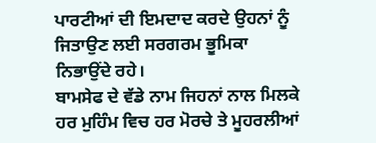ਪਾਰਟੀਆਂ ਦੀ ਇਮਦਾਦ ਕਰਦੇ ਉਹਨਾਂ ਨੂੰ ਜਿਤਾਉਣ ਲਈ ਸਰਗਰਮ ਭੂਮਿਕਾ ਨਿਭਾਉਂਦੇ ਰਹੇ।
ਬਾਮਸੇਫ ਦੇ ਵੱਡੇ ਨਾਮ ਜਿਹਨਾਂ ਨਾਲ ਮਿਲਕੇ ਹਰ ਮੁਹਿੰਮ ਵਿਚ ਹਰ ਮੋਰਚੇ ਤੇ ਮੂਹਰਲੀਆਂ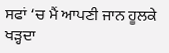ਸਫਾਂ ‘ਚ ਮੈਂ ਆਪਣੀ ਜਾਨ ਹੂਲਕੇ ਖੜ੍ਹਦਾ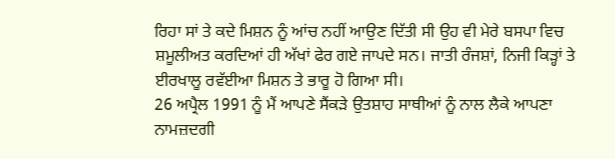ਰਿਹਾ ਸਾਂ ਤੇ ਕਦੇ ਮਿਸ਼ਨ ਨੂੰ ਆਂਚ ਨਹੀਂ ਆਉਣ ਦਿੱਤੀ ਸੀ ਉਹ ਵੀ ਮੇਰੇ ਬਸਪਾ ਵਿਚ ਸ਼ਮੂਲੀਅਤ ਕਰਦਿਆਂ ਹੀ ਅੱਖਾਂ ਫੇਰ ਗਏ ਜਾਪਦੇ ਸਨ। ਜਾਤੀ ਰੰਜਸ਼ਾਂ, ਨਿਜੀ ਕਿੜ੍ਹਾਂ ਤੇ ਈਰਖਾਲੂ ਰਵੱਈਆ ਮਿਸ਼ਨ ਤੇ ਭਾਰੂ ਹੋ ਗਿਆ ਸੀ।
26 ਅਪ੍ਰੈਲ 1991 ਨੂੰ ਮੈਂ ਆਪਣੇ ਸੈਂਕੜੇ ਉਤਸ਼ਾਹ ਸਾਥੀਆਂ ਨੂੰ ਨਾਲ ਲੈਕੇ ਆਪਣਾ ਨਾਮਜ਼ਦਗੀ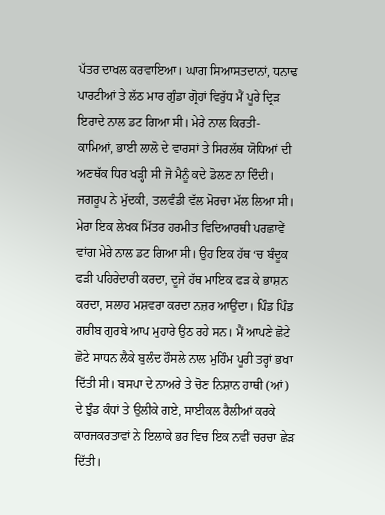ਪੱਤਰ ਦਾਖਲ ਕਰਵਾਇਆ। ਘਾਗ ਸਿਆਸਤਦਾਨਾਂ, ਧਨਾਢ ਪਾਰਟੀਆਂ ਤੇ ਲੱਠ ਮਾਰ ਗੁੰਡਾ ਗ੍ਰੋਹਾਂ ਵਿਰੁੱਧ ਮੈਂ ਪੂਰੇ ਦ੍ਰਿੜ ਇਰਾਦੇ ਨਾਲ ਡਟ ਗਿਆ ਸੀ। ਮੇਰੇ ਨਾਲ ਕਿਰਤੀ- ਕਾਮਿਆਂ, ਭਾਈ ਲਾਲੋ ਦੇ ਵਾਰਸਾਂ ਤੇ ਸਿਰਲੱਥ ਯੋਧਿਆਂ ਦੀ ਅਣਥੱਕ ਧਿਰ ਖੜ੍ਹੀ ਸੀ ਜੋ ਮੈਨੂੰ ਕਦੇ ਡੋਲਣ ਨਾ ਦਿੰਦੀ।
ਜਗਰੂਪ ਨੇ ਮੁੱਦਕੀ, ਤਲਵੰਡੀ ਵੱਲ ਮੋਰਚਾ ਮੱਲ ਲਿਆ ਸੀ। ਮੇਰਾ ਇਕ ਲੇਖਕ ਮਿੱਤਰ ਹਰਮੀਤ ਵਿਦਿਆਰਥੀ ਪਰਛਾਵੇਂ ਵਾਂਗ ਮੇਰੇ ਨਾਲ ਡਟ ਗਿਆ ਸੀ। ਉਹ ਇਕ ਹੱਥ ‘ਚ ਬੰਦੂਕ ਫੜੀ ਪਹਿਰੇਦਾਰੀ ਕਰਦਾ, ਦੂਜੇ ਹੱਥ ਮਾਇਕ ਫੜ ਕੇ ਭਾਸ਼ਨ ਕਰਦਾ, ਸਲਾਹ ਮਸ਼ਵਰਾ ਕਰਦਾ ਨਜ਼ਰ ਆਉਂਦਾ। ਪਿੰਡ ਪਿੰਡ ਗਰੀਬ ਗੁਰਬੇ ਆਪ ਮੁਹਾਰੇ ਉਠ ਰਹੇ ਸਨ। ਮੈਂ ਆਪਣੇ ਛੋਟੇ ਛੋਟੇ ਸਾਧਨ ਲੈਕੇ ਬੁਲੰਦ ਹੌਸਲੇ ਨਾਲ ਮੁਹਿੰਮ ਪੂਰੀ ਤਰ੍ਹਾਂ ਭਖਾ ਦਿੱਤੀ ਸੀ। ਬਸਪਾ ਦੇ ਨਾਅਰੇ ਤੇ ਚੋਣ ਨਿਸ਼ਾਨ ਹਾਥੀ (ਆਂ) ਦੇ ਝੁੰਡ ਕੰਧਾਂ ਤੇ ਉਲੀਕੇ ਗਏ, ਸਾਈਕਲ ਰੈਲੀਆਂ ਕਰਕੇ ਕਾਰਜਕਰਤਾਵਾਂ ਨੇ ਇਲਾਕੇ ਭਰ ਵਿਚ ਇਕ ਨਵੀਂ ਚਰਚਾ ਛੇੜ ਦਿੱਤੀ।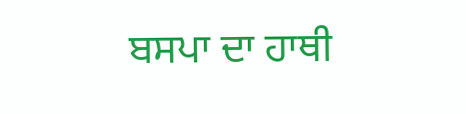ਬਸਪਾ ਦਾ ਹਾਥੀ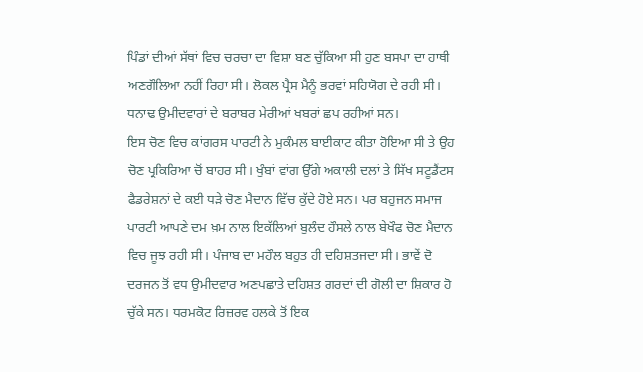ਪਿੰਡਾਂ ਦੀਆਂ ਸੱਥਾਂ ਵਿਚ ਚਰਚਾ ਦਾ ਵਿਸ਼ਾ ਬਣ ਚੁੱਕਿਆ ਸੀ ਹੁਣ ਬਸਪਾ ਦਾ ਹਾਥੀ ਅਣਗੌਲਿਆ ਨਹੀਂ ਰਿਹਾ ਸੀ। ਲੋਕਲ ਪ੍ਰੈਸ ਮੈਨੂੰ ਭਰਵਾਂ ਸਹਿਯੋਗ ਦੇ ਰਹੀ ਸੀ। ਧਨਾਢ ਉਮੀਦਵਾਰਾਂ ਦੇ ਬਰਾਬਰ ਮੇਰੀਆਂ ਖਬਰਾਂ ਛਪ ਰਹੀਆਂ ਸਨ।
ਇਸ ਚੋਣ ਵਿਚ ਕਾਂਗਰਸ ਪਾਰਟੀ ਨੇ ਮੁਕੰਮਲ ਬਾਈਕਾਟ ਕੀਤਾ ਹੋਇਆ ਸੀ ਤੇ ਉਹ ਚੋਣ ਪ੍ਰਕਿਰਿਆ ਚੋਂ ਬਾਹਰ ਸੀ। ਖੁੰਬਾਂ ਵਾਂਗ ਉੱਗੇ ਅਕਾਲੀ ਦਲਾਂ ਤੇ ਸਿੱਖ ਸਟੂਡੈਂਟਸ ਫੈਡਰੇਸ਼ਨਾਂ ਦੇ ਕਈ ਧੜੇ ਚੋਣ ਮੈਦਾਨ ਵਿੱਚ ਕੁੱਦੇ ਹੋਏ ਸਨ। ਪਰ ਬਹੁਜਨ ਸਮਾਜ ਪਾਰਟੀ ਆਪਣੇ ਦਮ ਖ਼ਮ ਨਾਲ ਇਕੱਲਿਆਂ ਬੁਲੰਦ ਹੌਸਲੇ ਨਾਲ ਬੇਖੌਫ ਚੋਣ ਮੈਦਾਨ ਵਿਚ ਜੂਝ ਰਹੀ ਸੀ। ਪੰਜਾਬ ਦਾ ਮਹੌਲ ਬਹੁਤ ਹੀ ਦਹਿਸ਼ਤਜਦਾ ਸੀ। ਭਾਵੇਂ ਦੋ ਦਰਜਨ ਤੋਂ ਵਧ ਉਮੀਦਵਾਰ ਅਣਪਛਾਤੇ ਦਹਿਸ਼ਤ ਗਰਦਾਂ ਦੀ ਗੋਲੀ ਦਾ ਸ਼ਿਕਾਰ ਹੋ ਚੁੱਕੇ ਸਨ। ਧਰਮਕੋਟ ਰਿਜ਼ਰਵ ਹਲਕੇ ਤੋਂ ਇਕ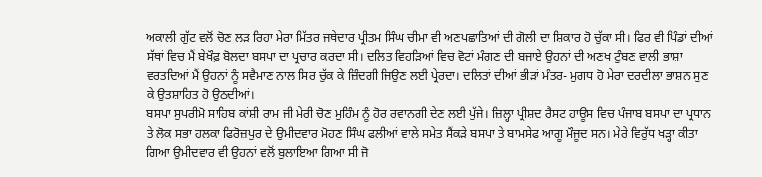ਅਕਾਲੀ ਗੁੱਟ ਵਲੋਂ ਚੋਣ ਲੜ ਰਿਹਾ ਮੇਰਾ ਮਿੱਤਰ ਜਥੇਦਾਰ ਪ੍ਰੀਤਮ ਸਿੰਘ ਚੀਮਾ ਵੀ ਅਣਪਛਾਤਿਆਂ ਦੀ ਗੋਲੀ ਦਾ ਸ਼ਿਕਾਰ ਹੋ ਚੁੱਕਾ ਸੀ। ਫਿਰ ਵੀ ਪਿੰਡਾਂ ਦੀਆਂ ਸੱਥਾਂ ਵਿਚ ਮੈਂ ਬੇਖੌਫ਼ ਬੋਲਦਾ ਬਸਪਾ ਦਾ ਪ੍ਰਚਾਰ ਕਰਦਾ ਸੀ। ਦਲਿਤ ਵਿਹੜਿਆਂ ਵਿਚ ਵੋਟਾਂ ਮੰਗਣ ਦੀ ਬਜਾਏ ਉਹਨਾਂ ਦੀ ਅਣਖ ਟੁੰਬਣ ਵਾਲੀ ਭਾਸ਼ਾ ਵਰਤਦਿਆਂ ਮੈਂ ਉਹਨਾਂ ਨੂੰ ਸਵੈਮਾਣ ਨਾਲ ਸਿਰ ਚੁੱਕ ਕੇ ਜ਼ਿੰਦਗੀ ਜਿਉਣ ਲਈ ਪ੍ਰੇਰਦਾ। ਦਲਿਤਾਂ ਦੀਆਂ ਭੀੜਾਂ ਮੰਤਰ- ਮੁਗਧ ਹੋ ਮੇਰਾ ਦਰਦੀਲਾ ਭਾਸ਼ਨ ਸੁਣ ਕੇ ਉਤਸ਼ਾਹਿਤ ਹੋ ਉਠਦੀਆਂ।
ਬਸਪਾ ਸੁਪਰੀਮੋ ਸਾਹਿਬ ਕਾਂਸ਼ੀ ਰਾਮ ਜੀ ਮੇਰੀ ਚੋਣ ਮੁਹਿੰਮ ਨੂੰ ਹੋਰ ਰਵਾਨਗੀ ਦੇਣ ਲਈ ਪੁੱਜੇ। ਜ਼ਿਲ੍ਹਾ ਪ੍ਰੀਸ਼ਦ ਰੈਸਟ ਹਾਊਸ ਵਿਚ ਪੰਜਾਬ ਬਸਪਾ ਦਾ ਪ੍ਰਧਾਨ ਤੇ ਲੋਕ ਸਭਾ ਹਲਕਾ ਫਿਰੋਜ਼ਪੁਰ ਦੇ ਉਮੀਦਵਾਰ ਮੋਹਣ ਸਿੰਘ ਫਲੀਆਂ ਵਾਲੇ ਸਮੇਤ ਸੈਂਕੜੇ ਬਸਪਾ ਤੇ ਬਾਮਸੇਫ ਆਗੂ ਮੌਜੂਦ ਸਨ। ਮੇਰੇ ਵਿਰੁੱਧ ਖੜ੍ਹਾ ਕੀਤਾ ਗਿਆ ਉਮੀਦਵਾਰ ਵੀ ਉਹਨਾਂ ਵਲੋਂ ਬੁਲਾਇਆ ਗਿਆ ਸੀ ਜੋ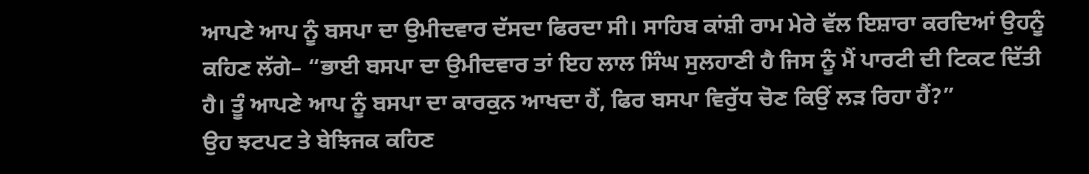ਆਪਣੇ ਆਪ ਨੂੰ ਬਸਪਾ ਦਾ ਉਮੀਦਵਾਰ ਦੱਸਦਾ ਫਿਰਦਾ ਸੀ। ਸਾਹਿਬ ਕਾਂਸ਼ੀ ਰਾਮ ਮੇਰੇ ਵੱਲ ਇਸ਼ਾਰਾ ਕਰਦਿਆਂ ਉਹਨੂੰ ਕਹਿਣ ਲੱਗੇ– “ਭਾਈ ਬਸਪਾ ਦਾ ਉਮੀਦਵਾਰ ਤਾਂ ਇਹ ਲਾਲ ਸਿੰਘ ਸੁਲਹਾਣੀ ਹੈ ਜਿਸ ਨੂੰ ਮੈਂ ਪਾਰਟੀ ਦੀ ਟਿਕਟ ਦਿੱਤੀ ਹੈ। ਤੂੰ ਆਪਣੇ ਆਪ ਨੂੰ ਬਸਪਾ ਦਾ ਕਾਰਕੁਨ ਆਖਦਾ ਹੈਂ, ਫਿਰ ਬਸਪਾ ਵਿਰੁੱਧ ਚੋਣ ਕਿਉਂ ਲੜ ਰਿਹਾ ਹੈਂ?”
ਉਹ ਝਟਪਟ ਤੇ ਬੇਝਿਜਕ ਕਹਿਣ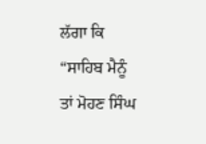ਲੱਗਾ ਕਿ “ਸਾਹਿਬ ਮੈਨੂੰ ਤਾਂ ਮੋਹਣ ਸਿੰਘ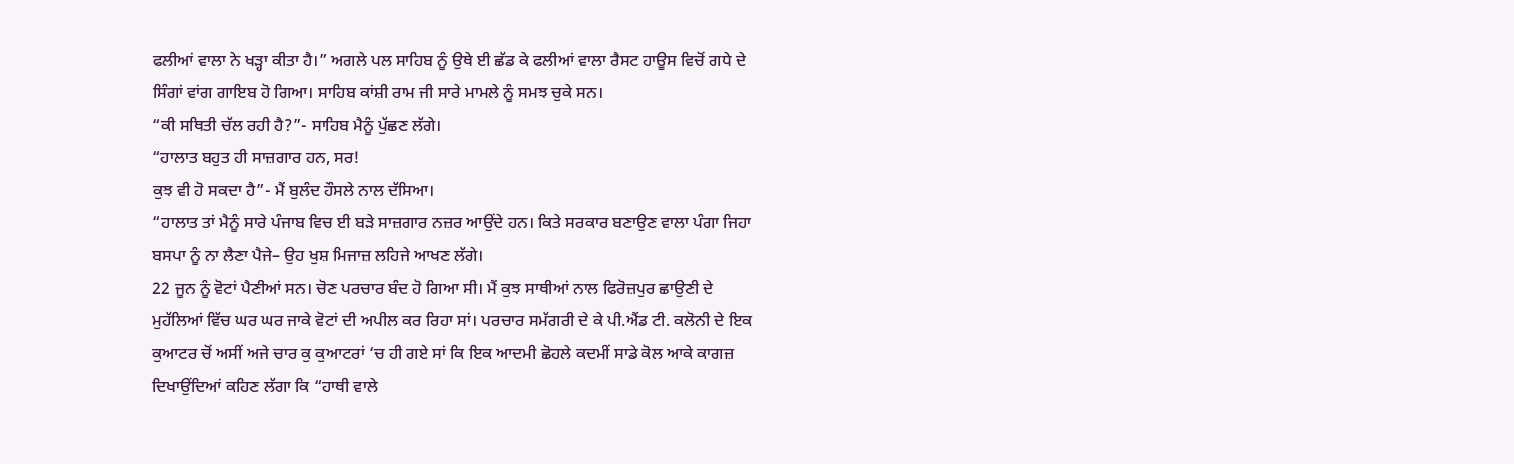ਫਲੀਆਂ ਵਾਲਾ ਨੇ ਖੜ੍ਹਾ ਕੀਤਾ ਹੈ।” ਅਗਲੇ ਪਲ ਸਾਹਿਬ ਨੂੰ ਉਥੇ ਈ ਛੱਡ ਕੇ ਫਲੀਆਂ ਵਾਲਾ ਰੈਸਟ ਹਾਊਸ ਵਿਚੋਂ ਗਧੇ ਦੇ ਸਿੰਗਾਂ ਵਾਂਗ ਗਾਇਬ ਹੋ ਗਿਆ। ਸਾਹਿਬ ਕਾਂਸ਼ੀ ਰਾਮ ਜੀ ਸਾਰੇ ਮਾਮਲੇ ਨੂੰ ਸਮਝ ਚੁਕੇ ਸਨ।
“ਕੀ ਸਥਿਤੀ ਚੱਲ ਰਹੀ ਹੈ?”- ਸਾਹਿਬ ਮੈਨੂੰ ਪੁੱਛਣ ਲੱਗੇ।
“ਹਾਲਾਤ ਬਹੁਤ ਹੀ ਸਾਜ਼ਗਾਰ ਹਨ, ਸਰ!
ਕੁਝ ਵੀ ਹੋ ਸਕਦਾ ਹੈ”- ਮੈਂ ਬੁਲੰਦ ਹੌਸਲੇ ਨਾਲ ਦੱਸਿਆ।
“ਹਾਲਾਤ ਤਾਂ ਮੈਨੂੰ ਸਾਰੇ ਪੰਜਾਬ ਵਿਚ ਈ ਬੜੇ ਸਾਜ਼ਗਾਰ ਨਜ਼ਰ ਆਉਂਦੇ ਹਨ। ਕਿਤੇ ਸਰਕਾਰ ਬਣਾਉਣ ਵਾਲਾ ਪੰਗਾ ਜਿਹਾ ਬਸਪਾ ਨੂੰ ਨਾ ਲੈਣਾ ਪੈਜੇ– ਉਹ ਖੁਸ਼ ਮਿਜਾਜ਼ ਲਹਿਜੇ ਆਖਣ ਲੱਗੇ।
22 ਜੂਨ ਨੂੰ ਵੋਟਾਂ ਪੈਣੀਆਂ ਸਨ। ਚੋਣ ਪਰਚਾਰ ਬੰਦ ਹੋ ਗਿਆ ਸੀ। ਮੈਂ ਕੁਝ ਸਾਥੀਆਂ ਨਾਲ ਫਿਰੋਜ਼ਪੁਰ ਛਾਉਣੀ ਦੇ ਮੁਹੱਲਿਆਂ ਵਿੱਚ ਘਰ ਘਰ ਜਾਕੇ ਵੋਟਾਂ ਦੀ ਅਪੀਲ ਕਰ ਰਿਹਾ ਸਾਂ। ਪਰਚਾਰ ਸਮੱਗਰੀ ਦੇ ਕੇ ਪੀ.ਐਂਡ ਟੀ. ਕਲੋਨੀ ਦੇ ਇਕ ਕੁਆਟਰ ਚੋਂ ਅਸੀਂ ਅਜੇ ਚਾਰ ਕੁ ਕੁਆਟਰਾਂ ‘ਚ ਹੀ ਗਏ ਸਾਂ ਕਿ ਇਕ ਆਦਮੀ ਛੋਹਲੇ ਕਦਮੀਂ ਸਾਡੇ ਕੋਲ ਆਕੇ ਕਾਗਜ਼ ਦਿਖਾਉਂਦਿਆਂ ਕਹਿਣ ਲੱਗਾ ਕਿ “ਹਾਥੀ ਵਾਲੇ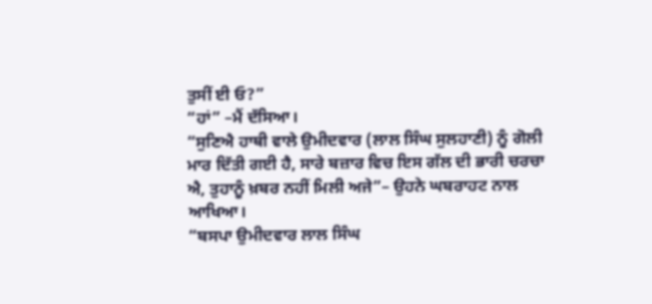ਤੁਸੀਂ ਈ ਓ?”
“ਹਾਂ” –ਮੈਂ ਦੱਸਿਆ।
“ਸੁਣਿਐ ਹਾਥੀ ਵਾਲੇ ਉਮੀਦਵਾਰ (ਲਾਲ ਸਿੰਘ ਸੁਲਹਾਣੀ) ਨੂੰ ਗੋਲੀ ਮਾਰ ਦਿੱਤੀ ਗਈ ਹੈ, ਸਾਰੇ ਬਜ਼ਾਰ ਵਿਚ ਇਸ ਗੱਲ ਦੀ ਭਾਰੀ ਚਰਚਾ ਐ, ਤੁਹਾਨੂੰ ਖ਼ਬਰ ਨਹੀਂ ਮਿਲੀ ਅਜੇ”– ਉਹਨੇ ਘਬਰਾਹਟ ਨਾਲ ਆਖਿਆ।
“ਬਸਪਾ ਉਮੀਦਵਾਰ ਲਾਲ ਸਿੰਘ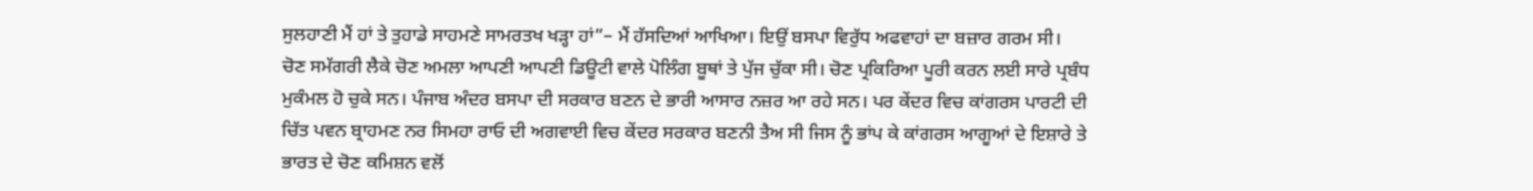ਸੁਲਹਾਣੀ ਮੈਂ ਹਾਂ ਤੇ ਤੁਹਾਡੇ ਸਾਹਮਣੇ ਸਾਮਰਤਖ ਖੜ੍ਹਾ ਹਾਂ”– ਮੈਂ ਹੱਸਦਿਆਂ ਆਖਿਆ। ਇਉਂ ਬਸਪਾ ਵਿਰੁੱਧ ਅਫਵਾਹਾਂ ਦਾ ਬਜ਼ਾਰ ਗਰਮ ਸੀ।
ਚੋਣ ਸਮੱਗਰੀ ਲੈਕੇ ਚੋਣ ਅਮਲਾ ਆਪਣੀ ਆਪਣੀ ਡਿਊਟੀ ਵਾਲੇ ਪੋਲਿੰਗ ਬੂਥਾਂ ਤੇ ਪੁੱਜ ਚੁੱਕਾ ਸੀ। ਚੋਣ ਪ੍ਰਕਿਰਿਆ ਪੂਰੀ ਕਰਨ ਲਈ ਸਾਰੇ ਪ੍ਰਬੰਧ ਮੁਕੰਮਲ ਹੋ ਚੁਕੇ ਸਨ। ਪੰਜਾਬ ਅੰਦਰ ਬਸਪਾ ਦੀ ਸਰਕਾਰ ਬਣਨ ਦੇ ਭਾਰੀ ਆਸਾਰ ਨਜ਼ਰ ਆ ਰਹੇ ਸਨ। ਪਰ ਕੇਂਦਰ ਵਿਚ ਕਾਂਗਰਸ ਪਾਰਟੀ ਦੀ ਚਿੱਤ ਪਵਨ ਬ੍ਰਾਹਮਣ ਨਰ ਸਿਮਹਾ ਰਾਓ ਦੀ ਅਗਵਾਈ ਵਿਚ ਕੇਂਦਰ ਸਰਕਾਰ ਬਣਨੀ ਤੈਅ ਸੀ ਜਿਸ ਨੂੰ ਭਾਂਪ ਕੇ ਕਾਂਗਰਸ ਆਗੂਆਂ ਦੇ ਇਸ਼ਾਰੇ ਤੇ ਭਾਰਤ ਦੇ ਚੋਣ ਕਮਿਸ਼ਨ ਵਲੋਂ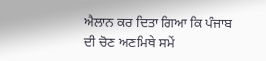ਐਲਾਨ ਕਰ ਦਿਤਾ ਗਿਆ ਕਿ ਪੰਜਾਬ ਦੀ ਚੋਣ ਅਣਮਿਥੇ ਸਮੇਂ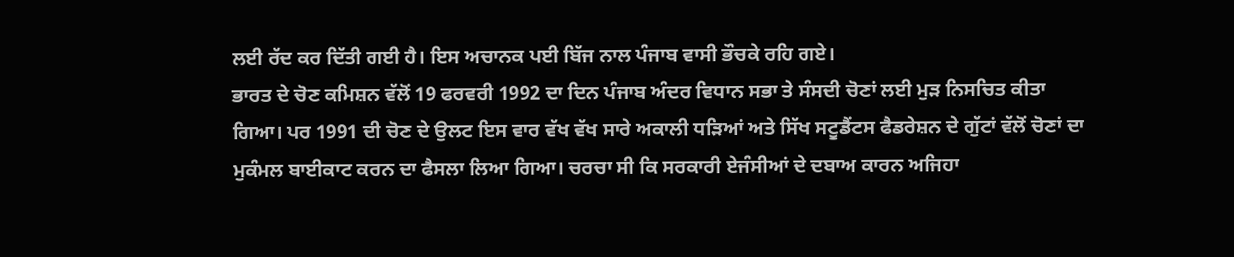ਲਈ ਰੱਦ ਕਰ ਦਿੱਤੀ ਗਈ ਹੈ। ਇਸ ਅਚਾਨਕ ਪਈ ਬਿੱਜ ਨਾਲ ਪੰਜਾਬ ਵਾਸੀ ਭੌਚਕੇ ਰਹਿ ਗਏ।
ਭਾਰਤ ਦੇ ਚੋਣ ਕਮਿਸ਼ਨ ਵੱਲੋਂ 19 ਫਰਵਰੀ 1992 ਦਾ ਦਿਨ ਪੰਜਾਬ ਅੰਦਰ ਵਿਧਾਨ ਸਭਾ ਤੇ ਸੰਸਦੀ ਚੋਣਾਂ ਲਈ ਮੁੜ ਨਿਸਚਿਤ ਕੀਤਾ ਗਿਆ। ਪਰ 1991 ਦੀ ਚੋਣ ਦੇ ਉਲਟ ਇਸ ਵਾਰ ਵੱਖ ਵੱਖ ਸਾਰੇ ਅਕਾਲੀ ਧੜਿਆਂ ਅਤੇ ਸਿੱਖ ਸਟੂਡੈਂਟਸ ਫੈਡਰੇਸ਼ਨ ਦੇ ਗੁੱਟਾਂ ਵੱਲੋਂ ਚੋਣਾਂ ਦਾ ਮੁਕੰਮਲ ਬਾਈਕਾਟ ਕਰਨ ਦਾ ਫੈਸਲਾ ਲਿਆ ਗਿਆ। ਚਰਚਾ ਸੀ ਕਿ ਸਰਕਾਰੀ ਏਜੰਸੀਆਂ ਦੇ ਦਬਾਅ ਕਾਰਨ ਅਜਿਹਾ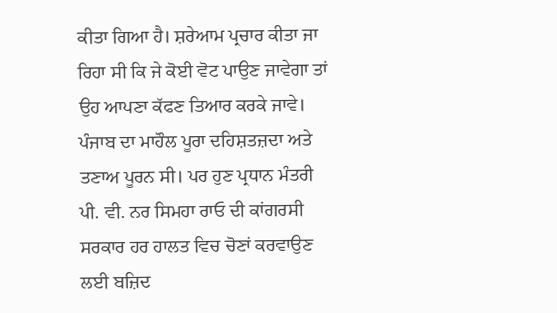ਕੀਤਾ ਗਿਆ ਹੈ। ਸ਼ਰੇਆਮ ਪ੍ਰਚਾਰ ਕੀਤਾ ਜਾ ਰਿਹਾ ਸੀ ਕਿ ਜੇ ਕੋਈ ਵੋਟ ਪਾਉਣ ਜਾਵੇਗਾ ਤਾਂ ਉਹ ਆਪਣਾ ਕੱਫਣ ਤਿਆਰ ਕਰਕੇ ਜਾਵੇ। ਪੰਜਾਬ ਦਾ ਮਾਹੌਲ ਪੂਰਾ ਦਹਿਸ਼ਤਜ਼ਦਾ ਅਤੇ ਤਣਾਅ ਪੂਰਨ ਸੀ। ਪਰ ਹੁਣ ਪ੍ਰਧਾਨ ਮੰਤਰੀ ਪੀ. ਵੀ. ਨਰ ਸਿਮਹਾ ਰਾਓ ਦੀ ਕਾਂਗਰਸੀ ਸਰਕਾਰ ਹਰ ਹਾਲਤ ਵਿਚ ਚੋਣਾਂ ਕਰਵਾਉਣ ਲਈ ਬਜ਼ਿਦ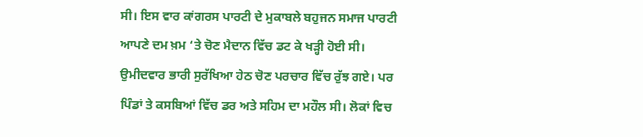ਸੀ। ਇਸ ਵਾਰ ਕਾਂਗਰਸ ਪਾਰਟੀ ਦੇ ਮੁਕਾਬਲੇ ਬਹੁਜਨ ਸਮਾਜ ਪਾਰਟੀ ਆਪਣੇ ਦਮ ਖ਼ਮ ‘ਤੇ ਚੋਣ ਮੈਦਾਨ ਵਿੱਚ ਡਟ ਕੇ ਖੜ੍ਹੀ ਹੋਈ ਸੀ। ਉਮੀਦਵਾਰ ਭਾਰੀ ਸੁਰੱਖਿਆ ਹੇਠ ਚੋਣ ਪਰਚਾਰ ਵਿੱਚ ਰੁੱਝ ਗਏ। ਪਰ ਪਿੰਡਾਂ ਤੇ ਕਸਬਿਆਂ ਵਿੱਚ ਡਰ ਅਤੇ ਸਹਿਮ ਦਾ ਮਹੌਲ ਸੀ। ਲੋਕਾਂ ਵਿਚ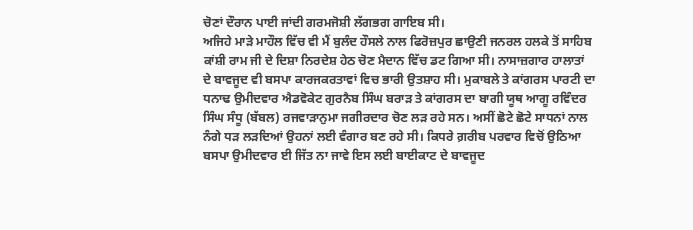ਚੋਣਾਂ ਦੌਰਾਨ ਪਾਈ ਜਾਂਦੀ ਗਰਮਜੋਸ਼ੀ ਲੱਗਭਗ ਗਾਇਬ ਸੀ।
ਅਜਿਹੇ ਮਾੜੇ ਮਾਹੌਲ ਵਿੱਚ ਵੀ ਮੈਂ ਬੁਲੰਦ ਹੌਸਲੇ ਨਾਲ ਫਿਰੋਜ਼ਪੁਰ ਛਾਉਣੀ ਜਨਰਲ ਹਲਕੇ ਤੋਂ ਸਾਹਿਬ ਕਾਂਸ਼ੀ ਰਾਮ ਜੀ ਦੇ ਦਿਸ਼ਾ ਨਿਰਦੇਸ਼ ਹੇਠ ਚੋਣ ਮੈਦਾਨ ਵਿੱਚ ਡਟ ਗਿਆ ਸੀ। ਨਾਸਾਜ਼ਗਾਰ ਹਾਲਾਤਾਂ ਦੇ ਬਾਵਜੂਦ ਵੀ ਬਸਪਾ ਕਾਰਜਕਰਤਾਵਾਂ ਵਿਚ ਭਾਰੀ ਉਤਸ਼ਾਹ ਸੀ। ਮੁਕਾਬਲੇ ਤੇ ਕਾਂਗਰਸ ਪਾਰਟੀ ਦਾ ਧਨਾਢ ਉਮੀਦਵਾਰ ਐਡਵੋਕੇਟ ਗੁਰਨੈਬ ਸਿੰਘ ਬਰਾੜ ਤੇ ਕਾਂਗਰਸ ਦਾ ਬਾਗੀ ਯੂਥ ਆਗੂ ਰਵਿੰਦਰ ਸਿੰਘ ਸੰਧੂ (ਬੱਬਲ) ਰਜਵਾੜਾਨੁਮਾ ਜਗੀਰਦਾਰ ਚੋਣ ਲੜ ਰਹੇ ਸਨ। ਅਸੀਂ ਛੋਟੇ ਛੋਟੇ ਸਾਧਨਾਂ ਨਾਲ ਨੰਗੇ ਧੜ ਲੜਦਿਆਂ ਉਹਨਾਂ ਲਈ ਵੰਗਾਰ ਬਣ ਰਹੇ ਸੀ। ਕਿਧਰੇ ਗ਼ਰੀਬ ਪਰਵਾਰ ਵਿਚੋਂ ਉਠਿਆ ਬਸਪਾ ਉਮੀਦਵਾਰ ਈ ਜਿੱਤ ਨਾ ਜਾਵੇ ਇਸ ਲਈ ਬਾਈਕਾਟ ਦੇ ਬਾਵਜੂਦ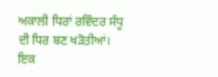ਅਕਾਲੀ ਧਿਰਾਂ ਰਵਿੰਦਰ ਸੰਧੂ ਦੀ ਧਿਰ ਬਣ ਖੜੋਤੀਆਂ।
ਇਕ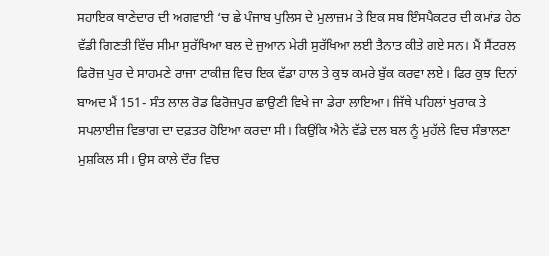ਸਹਾਇਕ ਥਾਣੇਦਾਰ ਦੀ ਅਗਵਾਈ ‘ਚ ਛੇ ਪੰਜਾਬ ਪੁਲਿਸ ਦੇ ਮੁਲਾਜ਼ਮ ਤੇ ਇਕ ਸਬ ਇੰਸਪੈਕਟਰ ਦੀ ਕਮਾਂਡ ਹੇਠ ਵੱਡੀ ਗਿਣਤੀ ਵਿੱਚ ਸੀਮਾ ਸੁਰੱਖਿਆ ਬਲ ਦੇ ਜੁਆਨ ਮੇਰੀ ਸੁਰੱਖਿਆ ਲਈ ਤੈਨਾਤ ਕੀਤੇ ਗਏ ਸਨ। ਮੈਂ ਸੈਂਟਰਲ ਫਿਰੋਜ਼ ਪੁਰ ਦੇ ਸਾਹਮਣੇ ਰਾਜਾ ਟਾਕੀਜ਼ ਵਿਚ ਇਕ ਵੱਡਾ ਹਾਲ ਤੇ ਕੁਝ ਕਮਰੇ ਬੁੱਕ ਕਰਵਾ ਲਏ। ਫਿਰ ਕੁਝ ਦਿਨਾਂ ਬਾਅਦ ਮੈਂ 151- ਸੰਤ ਲਾਲ ਰੋਡ ਫਿਰੋਜ਼ਪੁਰ ਛਾਉਣੀ ਵਿਖੇ ਜਾ ਡੇਰਾ ਲਾਇਆ। ਜਿੱਥੇ ਪਹਿਲਾਂ ਖੁਰਾਕ ਤੇ ਸਪਲਾਈਜ਼ ਵਿਭਾਗ ਦਾ ਦਫ਼ਤਰ ਹੋਇਆ ਕਰਦਾ ਸੀ। ਕਿਉਂਕਿ ਐਨੇ ਵੱਡੇ ਦਲ ਬਲ ਨੂੰ ਮੁਹੱਲੇ ਵਿਚ ਸੰਭਾਲਣਾ ਮੁਸ਼ਕਿਲ ਸੀ। ਉਸ ਕਾਲੇ ਦੌਰ ਵਿਚ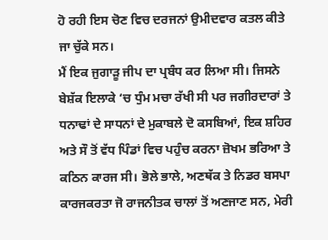ਹੋ ਰਹੀ ਇਸ ਚੋਣ ਵਿਚ ਦਰਜਨਾਂ ਉਮੀਦਵਾਰ ਕਤਲ ਕੀਤੇ ਜਾ ਚੁੱਕੇ ਸਨ।
ਮੈਂ ਇਕ ਜੁਗਾੜੂ ਜੀਪ ਦਾ ਪ੍ਰਬੰਧ ਕਰ ਲਿਆ ਸੀ। ਜਿਸਨੇ ਬੇਸ਼ੱਕ ਇਲਾਕੇ ‘ਚ ਧੁੰਮ ਮਚਾ ਰੱਖੀ ਸੀ ਪਰ ਜਗੀਰਦਾਰਾਂ ਤੇ ਧਨਾਢਾਂ ਦੇ ਸਾਧਨਾਂ ਦੇ ਮੁਕਾਬਲੇ ਦੋ ਕਸਬਿਆਂ, ਇਕ ਸ਼ਹਿਰ ਅਤੇ ਸੌ ਤੋਂ ਵੱਧ ਪਿੰਡਾਂ ਵਿਚ ਪਹੁੰਚ ਕਰਨਾ ਜ਼ੋਖਮ ਭਰਿਆ ਤੇ ਕਠਿਨ ਕਾਰਜ ਸੀ। ਭੋਲੇ ਭਾਲੇ, ਅਣਥੱਕ ਤੇ ਨਿਡਰ ਬਸਪਾ ਕਾਰਜਕਰਤਾ ਜੋ ਰਾਜਨੀਤਕ ਚਾਲਾਂ ਤੋਂ ਅਣਜਾਣ ਸਨ, ਮੇਰੀ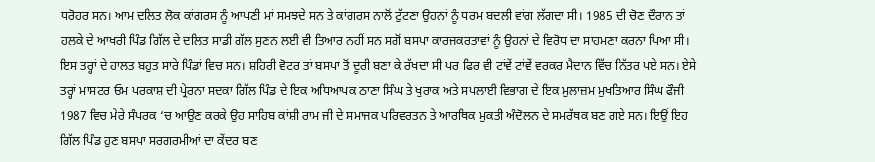ਧਰੋਹਰ ਸਨ। ਆਮ ਦਲਿਤ ਲੋਕ ਕਾਂਗਰਸ ਨੂੰ ਆਪਣੀ ਮਾਂ ਸਮਝਦੇ ਸਨ ਤੇ ਕਾਂਗਰਸ ਨਾਲੋਂ ਟੁੱਟਣਾ ਉਹਨਾਂ ਨੂੰ ਧਰਮ ਬਦਲੀ ਵਾਂਗ ਲੱਗਦਾ ਸੀ। 1985 ਦੀ ਚੋਣ ਦੌਰਾਨ ਤਾਂ ਹਲਕੇ ਦੇ ਆਖਰੀ ਪਿੰਡ ਗਿੱਲ ਦੇ ਦਲਿਤ ਸਾਡੀ ਗੱਲ ਸੁਣਨ ਲਈ ਵੀ ਤਿਆਰ ਨਹੀਂ ਸਨ ਸਗੋਂ ਬਸਪਾ ਕਾਰਜਕਰਤਾਵਾਂ ਨੂੰ ਉਹਨਾਂ ਦੇ ਵਿਰੋਧ ਦਾ ਸਾਹਮਣਾ ਕਰਨਾ ਪਿਆ ਸੀ। ਇਸ ਤਰ੍ਹਾਂ ਦੇ ਹਾਲਤ ਬਹੁਤ ਸਾਰੇ ਪਿੰਡਾਂ ਵਿਚ ਸਨ। ਸ਼ਹਿਰੀ ਵੋਟਰ ਤਾਂ ਬਸਪਾ ਤੋਂ ਦੂਰੀ ਬਣਾ ਕੇ ਰੱਖਦਾ ਸੀ ਪਰ ਫਿਰ ਵੀ ਟਾਂਵੇਂ ਟਾਂਵੇਂ ਵਰਕਰ ਮੈਦਾਨ ਵਿੱਚ ਨਿੱਤਰ ਪਏ ਸਨ। ਏਸੇ ਤਰ੍ਹਾਂ ਮਾਸਟਰ ਓਮ ਪਰਕਾਸ਼ ਦੀ ਪ੍ਰੇਰਨਾ ਸਦਕਾ ਗਿੱਲ ਪਿੰਡ ਦੇ ਇਕ ਅਧਿਆਪਕ ਠਾਣਾ ਸਿੰਘ ਤੇ ਖੁਰਾਕ ਅਤੇ ਸਪਲਾਈ ਵਿਭਾਗ ਦੇ ਇਕ ਮੁਲਾਜ਼ਮ ਮੁਖਤਿਆਰ ਸਿੰਘ ਫੌਜੀ 1987 ਵਿਚ ਮੇਰੇ ਸੰਪਰਕ ‘ਚ ਆਉਣ ਕਰਕੇ ਉਹ ਸਾਹਿਬ ਕਾਂਸ਼ੀ ਰਾਮ ਜੀ ਦੇ ਸਮਾਜਕ ਪਰਿਵਰਤਨ ਤੇ ਆਰਥਿਕ ਮੁਕਤੀ ਅੰਦੋਲਨ ਦੇ ਸਮਰੱਥਕ ਬਣ ਗਏ ਸਨ। ਇਉਂ ਇਹ ਗਿੱਲ ਪਿੰਡ ਹੁਣ ਬਸਪਾ ਸਰਗਰਮੀਆਂ ਦਾ ਕੇਂਦਰ ਬਣ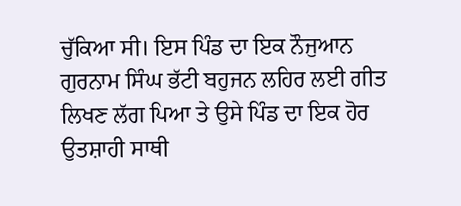ਚੁੱਕਿਆ ਸੀ। ਇਸ ਪਿੰਡ ਦਾ ਇਕ ਨੌਜੁਆਨ ਗੁਰਨਾਮ ਸਿੰਘ ਭੱਟੀ ਬਹੁਜਨ ਲਹਿਰ ਲਈ ਗੀਤ ਲਿਖਣ ਲੱਗ ਪਿਆ ਤੇ ਉਸੇ ਪਿੰਡ ਦਾ ਇਕ ਹੋਰ ਉਤਸ਼ਾਹੀ ਸਾਥੀ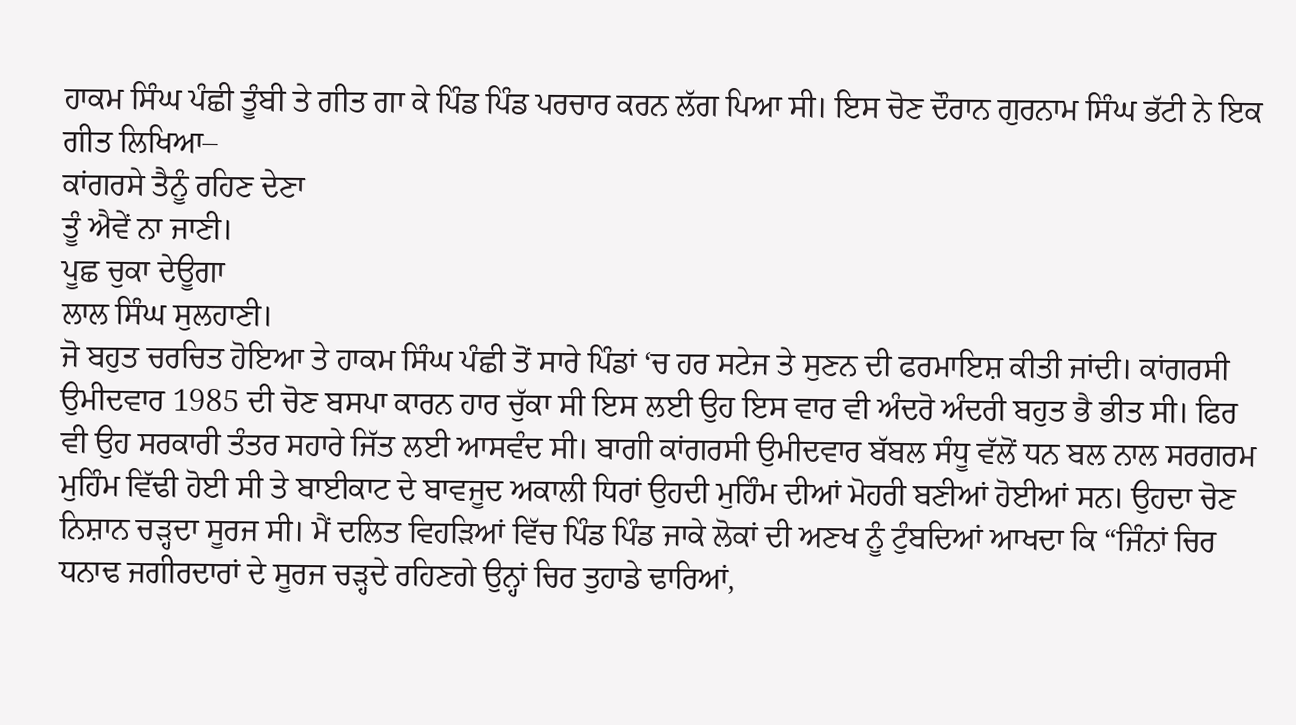ਹਾਕਮ ਸਿੰਘ ਪੰਛੀ ਤੂੰਬੀ ਤੇ ਗੀਤ ਗਾ ਕੇ ਪਿੰਡ ਪਿੰਡ ਪਰਚਾਰ ਕਰਨ ਲੱਗ ਪਿਆ ਸੀ। ਇਸ ਚੋਣ ਦੌਰਾਨ ਗੁਰਨਾਮ ਸਿੰਘ ਭੱਟੀ ਨੇ ਇਕ ਗੀਤ ਲਿਖਿਆ–
ਕਾਂਗਰਸੇ ਤੈਨੂੰ ਰਹਿਣ ਦੇਣਾ
ਤੂੰ ਐਵੇਂ ਨਾ ਜਾਣੀ।
ਪੂਛ ਚੁਕਾ ਦੇਊਗਾ
ਲਾਲ ਸਿੰਘ ਸੁਲਹਾਣੀ।
ਜੋ ਬਹੁਤ ਚਰਚਿਤ ਹੋਇਆ ਤੇ ਹਾਕਮ ਸਿੰਘ ਪੰਛੀ ਤੋਂ ਸਾਰੇ ਪਿੰਡਾਂ ‘ਚ ਹਰ ਸਟੇਜ ਤੇ ਸੁਣਨ ਦੀ ਫਰਮਾਇਸ਼ ਕੀਤੀ ਜਾਂਦੀ। ਕਾਂਗਰਸੀ ਉਮੀਦਵਾਰ 1985 ਦੀ ਚੋਣ ਬਸਪਾ ਕਾਰਨ ਹਾਰ ਚੁੱਕਾ ਸੀ ਇਸ ਲਈ ਉਹ ਇਸ ਵਾਰ ਵੀ ਅੰਦਰੋ ਅੰਦਰੀ ਬਹੁਤ ਭੈ ਭੀਤ ਸੀ। ਫਿਰ ਵੀ ਉਹ ਸਰਕਾਰੀ ਤੰਤਰ ਸਹਾਰੇ ਜਿੱਤ ਲਈ ਆਸਵੰਦ ਸੀ। ਬਾਗੀ ਕਾਂਗਰਸੀ ਉਮੀਦਵਾਰ ਬੱਬਲ ਸੰਧੂ ਵੱਲੋਂ ਧਨ ਬਲ ਨਾਲ ਸਰਗਰਮ ਮੁਹਿੰਮ ਵਿੱਢੀ ਹੋਈ ਸੀ ਤੇ ਬਾਈਕਾਟ ਦੇ ਬਾਵਜੂਦ ਅਕਾਲੀ ਧਿਰਾਂ ਉਹਦੀ ਮੁਹਿੰਮ ਦੀਆਂ ਮੋਹਰੀ ਬਣੀਆਂ ਹੋਈਆਂ ਸਨ। ਉਹਦਾ ਚੋਣ ਨਿਸ਼ਾਨ ਚੜ੍ਹਦਾ ਸੂਰਜ ਸੀ। ਮੈਂ ਦਲਿਤ ਵਿਹੜਿਆਂ ਵਿੱਚ ਪਿੰਡ ਪਿੰਡ ਜਾਕੇ ਲੋਕਾਂ ਦੀ ਅਣਖ ਨੂੰ ਟੁੰਬਦਿਆਂ ਆਖਦਾ ਕਿ “ਜਿੰਨਾਂ ਚਿਰ ਧਨਾਢ ਜਗੀਰਦਾਰਾਂ ਦੇ ਸੂਰਜ ਚੜ੍ਹਦੇ ਰਹਿਣਗੇ ਉਨ੍ਹਾਂ ਚਿਰ ਤੁਹਾਡੇ ਢਾਰਿਆਂ,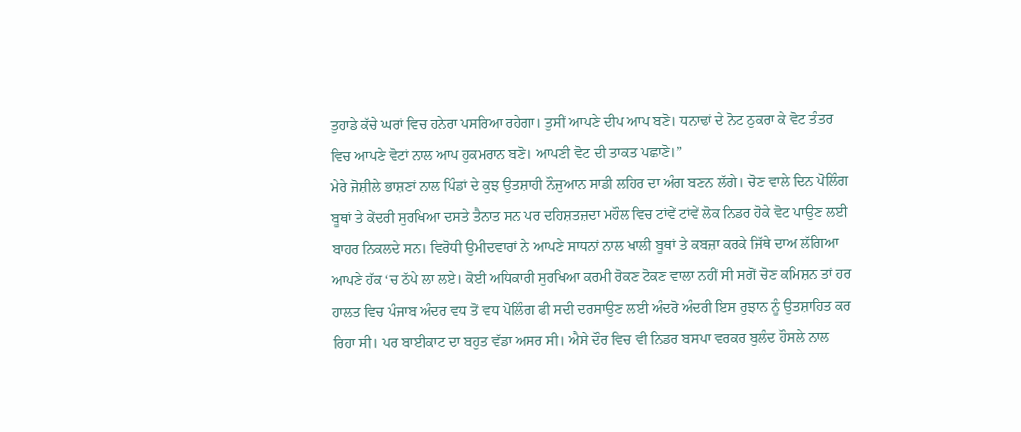ਤੁਹਾਡੇ ਕੱਚੇ ਘਰਾਂ ਵਿਚ ਹਨੇਰਾ ਪਸਰਿਆ ਰਹੇਗਾ। ਤੁਸੀਂ ਆਪਣੇ ਦੀਪ ਆਪ ਬਣੋ। ਧਨਾਢਾਂ ਦੇ ਨੋਟ ਠੁਕਰਾ ਕੇ ਵੋਟ ਤੰਤਰ ਵਿਚ ਆਪਣੇ ਵੋਟਾਂ ਨਾਲ ਆਪ ਹੁਕਮਰਾਨ ਬਣੋ। ਆਪਣੀ ਵੋਟ ਦੀ ਤਾਕਤ ਪਛਾਣੋ।”
ਮੇਰੇ ਜੋਸ਼ੀਲੇ ਭਾਸ਼ਣਾਂ ਨਾਲ ਪਿੰਡਾਂ ਦੇ ਕੁਝ ਉਤਸ਼ਾਹੀ ਨੌਜੁਆਨ ਸਾਡੀ ਲਹਿਰ ਦਾ ਅੰਗ ਬਣਨ ਲੱਗੇ। ਚੋਣ ਵਾਲੇ ਦਿਨ ਪੋਲਿੰਗ ਬੂਥਾਂ ਤੇ ਕੇਂਦਰੀ ਸੁਰਖਿਆ ਦਸਤੇ ਤੈਨਾਤ ਸਨ ਪਰ ਦਹਿਸ਼ਤਜ਼ਦਾ ਮਹੌਲ ਵਿਚ ਟਾਂਵੇਂ ਟਾਂਵੇਂ ਲੋਕ ਨਿਡਰ ਹੋਕੇ ਵੋਟ ਪਾਉਣ ਲਈ ਬਾਹਰ ਨਿਕਲਦੇ ਸਨ। ਵਿਰੋਧੀ ਉਮੀਦਵਾਰਾਂ ਨੇ ਆਪਣੇ ਸਾਧਨਾਂ ਨਾਲ ਖਾਲੀ ਬੂਥਾਂ ਤੇ ਕਬਜ਼ਾ ਕਰਕੇ ਜਿੱਥੇ ਦਾਅ ਲੱਗਿਆ ਆਪਣੇ ਹੱਕ ‘ਚ ਠੱਪੇ ਲਾ ਲਏ। ਕੋਈ ਅਧਿਕਾਰੀ ਸੁਰਖਿਆ ਕਰਮੀ ਰੋਕਣ ਟੋਕਣ ਵਾਲਾ ਨਹੀਂ ਸੀ ਸਗੋਂ ਚੋਣ ਕਮਿਸ਼ਨ ਤਾਂ ਹਰ ਹਾਲਤ ਵਿਚ ਪੰਜਾਬ ਅੰਦਰ ਵਧ ਤੋਂ ਵਧ ਪੋਲਿੰਗ ਫੀ ਸਦੀ ਦਰਸਾਉਣ ਲਈ ਅੰਦਰੋ ਅੰਦਰੀ ਇਸ ਰੁਝਾਨ ਨੂੰ ਉਤਸ਼ਾਹਿਤ ਕਰ ਰਿਹਾ ਸੀ। ਪਰ ਬਾਈਕਾਟ ਦਾ ਬਹੁਤ ਵੱਡਾ ਅਸਰ ਸੀ। ਐਸੇ ਦੌਰ ਵਿਚ ਵੀ ਨਿਡਰ ਬਸਪਾ ਵਰਕਰ ਬੁਲੰਦ ਹੌਸਲੇ ਨਾਲ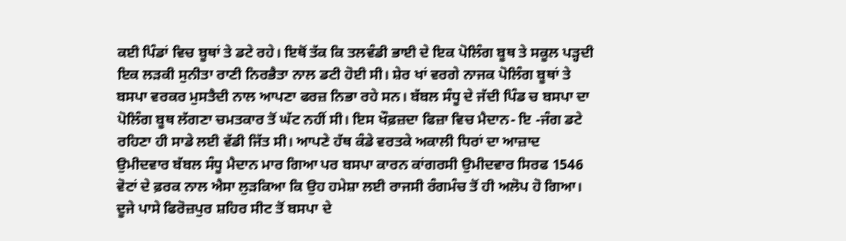ਕਈ ਪਿੰਡਾਂ ਵਿਚ ਬੂਥਾਂ ਤੇ ਡਟੇ ਰਹੇ। ਇਥੋਂ ਤੱਕ ਕਿ ਤਲਵੰਡੀ ਭਾਈ ਦੇ ਇਕ ਪੋਲਿੰਗ ਬੂਥ ਤੇ ਸਕੂਲ ਪੜ੍ਹਦੀ ਇਕ ਲੜਕੀ ਸੁਨੀਤਾ ਰਾਣੀ ਨਿਰਭੈਤਾ ਨਾਲ ਡਟੀ ਹੋਈ ਸੀ। ਸ਼ੇਰ ਖਾਂ ਵਰਗੇ ਨਾਜਕ ਪੋਲਿੰਗ ਬੂਥਾਂ ਤੇ ਬਸਪਾ ਵਰਕਰ ਮੁਸਤੈਦੀ ਨਾਲ ਆਪਣਾ ਫਰਜ਼ ਨਿਭਾ ਰਹੇ ਸਨ। ਬੱਬਲ ਸੰਧੂ ਦੇ ਜੱਦੀ ਪਿੰਡ ਚ ਬਸਪਾ ਦਾ ਪੋਲਿੰਗ ਬੂਥ ਲੱਗਣਾ ਚਮਤਕਾਰ ਤੋਂ ਘੱਟ ਨਹੀਂ ਸੀ। ਇਸ ਖੌਫ਼ਜ਼ਦਾ ਫਿਜ਼ਾ ਵਿਚ ਮੈਦਾਨ- ਇ -ਜੰਗ ਡਟੇ ਰਹਿਣਾ ਹੀ ਸਾਡੇ ਲਈ ਵੱਡੀ ਜਿੱਤ ਸੀ। ਆਪਣੇ ਹੱਥ ਕੰਡੇ ਵਰਤਕੇ ਅਕਾਲੀ ਧਿਰਾਂ ਦਾ ਆਜ਼ਾਦ ਉਮੀਦਵਾਰ ਬੱਬਲ ਸੰਧੂ ਮੈਦਾਨ ਮਾਰ ਗਿਆ ਪਰ ਬਸਪਾ ਕਾਰਨ ਕਾਂਗਰਸੀ ਉਮੀਦਵਾਰ ਸਿਰਫ 1546 ਵੋਟਾਂ ਦੇ ਫ਼ਰਕ ਨਾਲ ਐਸਾ ਲੁੜਕਿਆ ਕਿ ਉਹ ਹਮੇਸ਼ਾ ਲਈ ਰਾਜਸੀ ਰੰਗਮੰਚ ਤੋਂ ਹੀ ਅਲੋਪ ਹੋ ਗਿਆ।
ਦੂਜੇ ਪਾਸੇ ਫਿਰੋਜ਼ਪੁਰ ਸ਼ਹਿਰ ਸੀਟ ਤੋਂ ਬਸਪਾ ਦੇ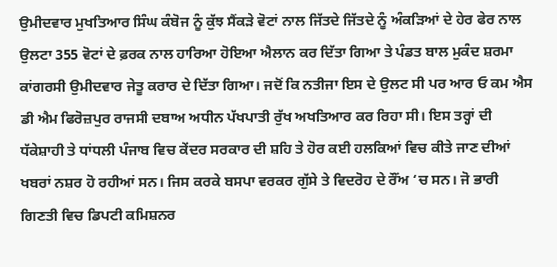ਉਮੀਦਵਾਰ ਮੁਖਤਿਆਰ ਸਿੰਘ ਕੰਬੋਜ ਨੂੰ ਕੁੱਝ ਸੈਂਕੜੇ ਵੋਟਾਂ ਨਾਲ ਜਿੱਤਦੇ ਜਿੱਤਦੇ ਨੂੰ ਅੰਕੜਿਆਂ ਦੇ ਹੇਰ ਫੇਰ ਨਾਲ ਉਲਟਾ 355 ਵੋਟਾਂ ਦੇ ਫ਼ਰਕ ਨਾਲ ਹਾਰਿਆ ਹੋਇਆ ਐਲਾਨ ਕਰ ਦਿੱਤਾ ਗਿਆ ਤੇ ਪੰਡਤ ਬਾਲ ਮੁਕੰਦ ਸ਼ਰਮਾ ਕਾਂਗਰਸੀ ਉਮੀਦਵਾਰ ਜੇਤੂ ਕਰਾਰ ਦੇ ਦਿੱਤਾ ਗਿਆ। ਜਦੋਂ ਕਿ ਨਤੀਜਾ ਇਸ ਦੇ ਉਲਟ ਸੀ ਪਰ ਆਰ ਓ ਕਮ ਐਸ ਡੀ ਐਮ ਫਿਰੋਜ਼ਪੁਰ ਰਾਜਸੀ ਦਬਾਅ ਅਧੀਨ ਪੱਖਪਾਤੀ ਰੁੱਖ ਅਖਤਿਆਰ ਕਰ ਰਿਹਾ ਸੀ। ਇਸ ਤਰ੍ਹਾਂ ਦੀ ਧੱਕੇਸ਼ਾਹੀ ਤੇ ਧਾਂਧਲੀ ਪੰਜਾਬ ਵਿਚ ਕੇਂਦਰ ਸਰਕਾਰ ਦੀ ਸ਼ਹਿ ਤੇ ਹੋਰ ਕਈ ਹਲਕਿਆਂ ਵਿਚ ਕੀਤੇ ਜਾਣ ਦੀਆਂ ਖਬਰਾਂ ਨਸ਼ਰ ਹੋ ਰਹੀਆਂ ਸਨ। ਜਿਸ ਕਰਕੇ ਬਸਪਾ ਵਰਕਰ ਗੁੱਸੇ ਤੇ ਵਿਦਰੋਹ ਦੇ ਰੌਂਅ ‘ਚ ਸਨ। ਜੋ ਭਾਰੀ ਗਿਣਤੀ ਵਿਚ ਡਿਪਟੀ ਕਮਿਸ਼ਨਰ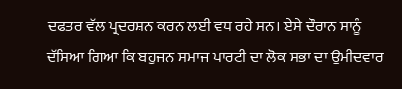ਦਫਤਰ ਵੱਲ ਪ੍ਰਦਰਸ਼ਨ ਕਰਨ ਲਈ ਵਧ ਰਹੇ ਸਨ। ਏਸੇ ਦੌਰਾਨ ਸਾਨੂੰ ਦੱਸਿਆ ਗਿਆ ਕਿ ਬਹੁਜਨ ਸਮਾਜ ਪਾਰਟੀ ਦਾ ਲੋਕ ਸਭਾ ਦਾ ਉਮੀਦਵਾਰ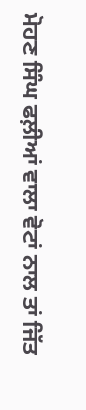ਮੋਹਣ ਸਿੰਘ ਫਲ਼ੀਆਂ ਵਾਲਾ ਵੋਟਾਂ ਨਾਲ ਤਾਂ ਜਿੱਤ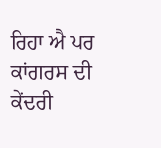ਰਿਹਾ ਐ ਪਰ ਕਾਂਗਰਸ ਦੀ ਕੇਂਦਰੀ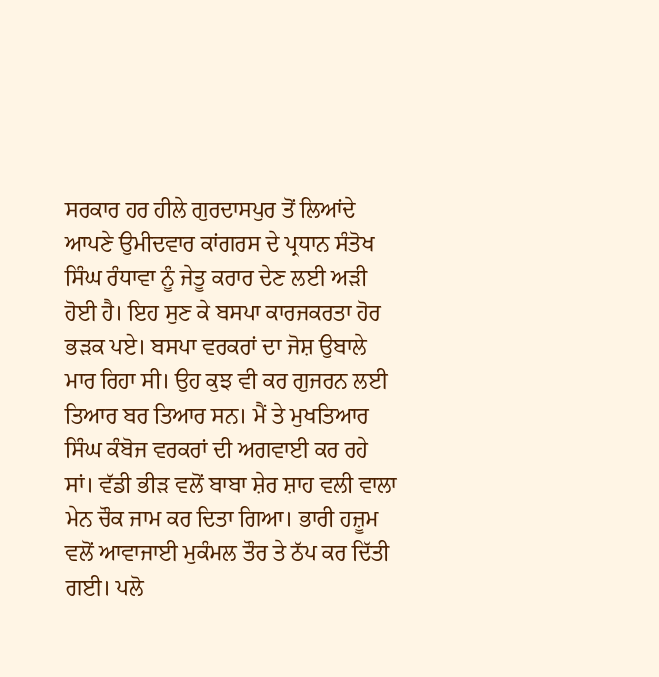ਸਰਕਾਰ ਹਰ ਹੀਲੇ ਗੁਰਦਾਸਪੁਰ ਤੋਂ ਲਿਆਂਦੇ ਆਪਣੇ ਉਮੀਦਵਾਰ ਕਾਂਗਰਸ ਦੇ ਪ੍ਰਧਾਨ ਸੰਤੋਖ ਸਿੰਘ ਰੰਧਾਵਾ ਨੂੰ ਜੇਤੂ ਕਰਾਰ ਦੇਣ ਲਈ ਅੜੀ ਹੋਈ ਹੈ। ਇਹ ਸੁਣ ਕੇ ਬਸਪਾ ਕਾਰਜਕਰਤਾ ਹੋਰ ਭੜਕ ਪਏ। ਬਸਪਾ ਵਰਕਰਾਂ ਦਾ ਜੋਸ਼ ਉਬਾਲੇ ਮਾਰ ਰਿਹਾ ਸੀ। ਉਹ ਕੁਝ ਵੀ ਕਰ ਗੁਜਰਨ ਲਈ ਤਿਆਰ ਬਰ ਤਿਆਰ ਸਨ। ਮੈਂ ਤੇ ਮੁਖਤਿਆਰ ਸਿੰਘ ਕੰਬੋਜ ਵਰਕਰਾਂ ਦੀ ਅਗਵਾਈ ਕਰ ਰਹੇ ਸਾਂ। ਵੱਡੀ ਭੀੜ ਵਲੋਂ ਬਾਬਾ ਸ਼ੇਰ ਸ਼ਾਹ ਵਲੀ ਵਾਲਾ ਮੇਨ ਚੌਕ ਜਾਮ ਕਰ ਦਿਤਾ ਗਿਆ। ਭਾਰੀ ਹਜ਼ੂਮ ਵਲੋਂ ਆਵਾਜਾਈ ਮੁਕੰਮਲ ਤੌਰ ਤੇ ਠੱਪ ਕਰ ਦਿੱਤੀ ਗਈ। ਪਲੋ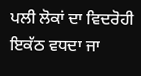ਪਲੀ ਲੋਕਾਂ ਦਾ ਵਿਦਰੋਹੀ ਇਕੱਠ ਵਧਦਾ ਜਾ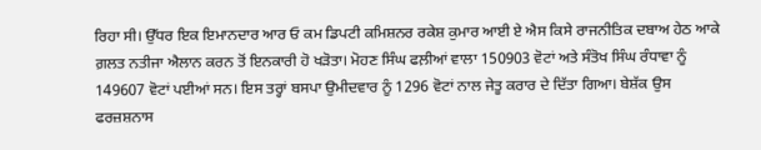ਰਿਹਾ ਸੀ। ਉੱਧਰ ਇਕ ਇਮਾਨਦਾਰ ਆਰ ਓ ਕਮ ਡਿਪਟੀ ਕਮਿਸ਼ਨਰ ਰਕੇਸ਼ ਕੁਮਾਰ ਆਈ ਏ ਐਸ ਕਿਸੇ ਰਾਜਨੀਤਿਕ ਦਬਾਅ ਹੇਠ ਆਕੇ ਗ਼ਲਤ ਨਤੀਜਾ ਐਲਾਨ ਕਰਨ ਤੋਂ ਇਨਕਾਰੀ ਹੋ ਖੜੋਤਾ। ਮੋਹਣ ਸਿੰਘ ਫਲ਼ੀਆਂ ਵਾਲਾ 150903 ਵੋਟਾਂ ਅਤੇ ਸੰਤੋਖ ਸਿੰਘ ਰੰਧਾਵਾ ਨੂੰ 149607 ਵੋਟਾਂ ਪਈਆਂ ਸਨ। ਇਸ ਤਰ੍ਹਾਂ ਬਸਪਾ ਉਮੀਦਵਾਰ ਨੂੰ 1296 ਵੋਟਾਂ ਨਾਲ ਜੇਤੂ ਕਰਾਰ ਦੇ ਦਿੱਤਾ ਗਿਆ। ਬੇਸ਼ੱਕ ਉਸ ਫਰਜ਼ਸ਼ਨਾਸ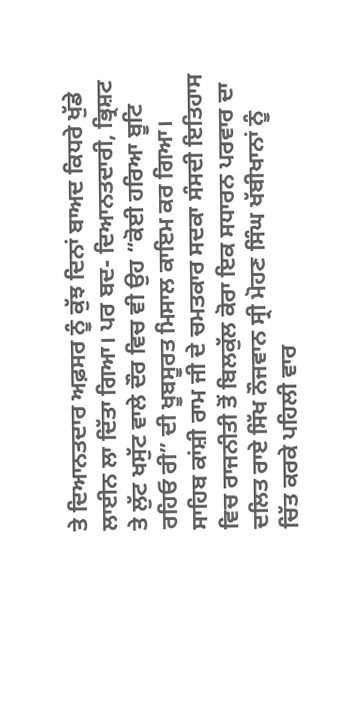ਤੇ ਦਿਆਨਤਦਾਰ ਅਫ਼ਸਰ ਨੂੰ ਕੁੱਝ ਦਿਨਾਂ ਬਾਅਦ ਕਿਧਰੇ ਖੁੱਡੇ ਲਾਈਨ ਲਾ ਦਿੱਤਾ ਗਿਆ। ਪਰ ਬਦ- ਦਿਆਨਤਦਾਰੀ, ਭ੍ਰਿਸ਼ਟ ਤੇ ਲੁੱਟ ਖਸੁੱਟ ਵਾਲੇ ਦੌਰ ਵਿਚ ਵੀ ਉਹ “ਕੋਈ ਹਰਿਆ ਬੂਟਿ ਰਹਿਓ ਰੀ” ਦੀ ਖੂਬਸੂਰਤ ਮਿਸਾਲ ਕਾਇਮ ਕਰ ਗਿਆ।
ਸਾਹਿਬ ਕਾਂਸ਼ੀ ਰਾਮ ਜੀ ਦੇ ਚਮਤਕਾਰ ਸਦਕਾ ਸੰਸਦੀ ਇਤਿਹਾਸ ਵਿਚ ਰਾਜਨੀਤੀ ਤੋਂ ਬਿਲਕੁੱਲ ਕੋਰਾ ਇਕ ਸਧਾਰਨ ਪਰਵਾਰ ਦਾ ਦਲਿਤ ਰਾਏ ਸਿੱਖ ਨੌਜਵਾਨ ਸ੍ਰੀ ਮੋਹਣ ਸਿੰਘ ਖੱਬੀਖਾਨਾਂ ਨੂੰ ਚਿੱਤ ਕਰਕੇ ਪਹਿਲੀ ਵਾਰ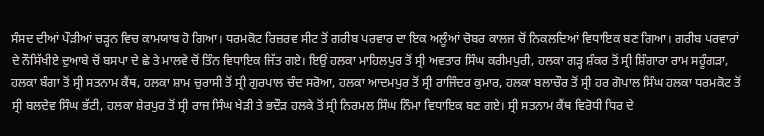ਸੰਸਦ ਦੀਆਂ ਪੌੜੀਆਂ ਚੜ੍ਹਨ ਵਿਚ ਕਾਮਯਾਬ ਹੋ ਗਿਆ। ਧਰਮਕੋਟ ਰਿਜ਼ਰਵ ਸੀਟ ਤੋਂ ਗਰੀਬ ਪਰਵਾਰ ਦਾ ਇਕ ਅਲੂੰਆਂ ਚੋਬਰ ਕਾਲਜ ਚੋਂ ਨਿਕਲਦਿਆਂ ਵਿਧਾਇਕ ਬਣ ਗਿਆ। ਗਰੀਬ ਪਰਵਾਰਾਂ ਦੇ ਨੌਸਿੱਖੀਏ ਦੁਆਬੇ ਚੋਂ ਬਸਪਾ ਦੇ ਛੇ ਤੇ ਮਾਲਵੇ ਚੋਂ ਤਿੰਨ ਵਿਧਾਇਕ ਜਿੱਤ ਗਏ। ਇਉਂ ਹਲਕਾ ਮਾਹਿਲਪੁਰ ਤੋਂ ਸ੍ਰੀ ਅਵਤਾਰ ਸਿੰਘ ਕਰੀਮਪੁਰੀ, ਹਲਕਾ ਗੜ੍ਹ ਸ਼ੰਕਰ ਤੋਂ ਸ੍ਰੀ ਸ਼ਿੰਗਾਰਾ ਰਾਮ ਸਹੂੰਗੜਾ, ਹਲਕਾ ਬੰਗਾ ਤੋਂ ਸ੍ਰੀ ਸਤਨਾਮ ਕੈਂਥ, ਹਲਕਾ ਸ਼ਾਮ ਚੁਰਾਸੀ ਤੋਂ ਸ੍ਰੀ ਗੁਰਪਾਲ ਚੰਦ ਸਰੋਆ, ਹਲਕਾ ਆਦਮਪੁਰ ਤੋਂ ਸ੍ਰੀ ਰਾਜਿੰਦਰ ਕੁਮਾਰ, ਹਲਕਾ ਬਲਾਚੌਰ ਤੋਂ ਸ੍ਰੀ ਹਰ ਗੋਪਾਲ ਸਿੰਘ ਹਲਕਾ ਧਰਮਕੋਟ ਤੋਂ ਸ੍ਰੀ ਬਲਦੇਵ ਸਿੰਘ ਭੱਟੀ, ਹਲਕਾ ਸ਼ੇਰਪੁਰ ਤੋਂ ਸ੍ਰੀ ਰਾਜ ਸਿੰਘ ਖੇੜੀ ਤੇ ਭਦੌੜ ਹਲਕੇ ਤੋਂ ਸ੍ਰੀ ਨਿਰਮਲ ਸਿੰਘ ਨਿੰਮਾ ਵਿਧਾਇਕ ਬਣ ਗਏ। ਸ੍ਰੀ ਸਤਨਾਮ ਕੈਂਥ ਵਿਰੋਧੀ ਧਿਰ ਦੇ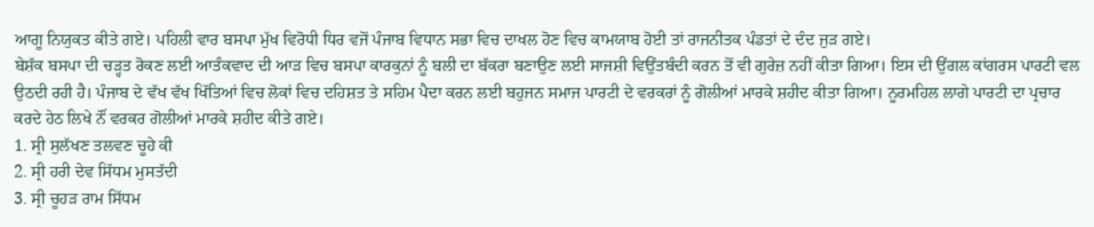ਆਗੂ ਨਿਯੁਕਤ ਕੀਤੇ ਗਏ। ਪਹਿਲੀ ਵਾਰ ਬਸਪਾ ਮੁੱਖ ਵਿਰੋਧੀ ਧਿਰ ਵਜੋਂ ਪੰਜਾਬ ਵਿਧਾਨ ਸਭਾ ਵਿਚ ਦਾਖਲ ਹੋਣ ਵਿਚ ਕਾਮਯਾਬ ਹੋਈ ਤਾਂ ਰਾਜਨੀਤਕ ਪੰਡਤਾਂ ਦੇ ਦੰਦ ਜੁੜ ਗਏ।
ਬੇਸ਼ੱਕ ਬਸਪਾ ਦੀ ਚੜ੍ਹਤ ਰੋਕਣ ਲਈ ਆਤੰਕਵਾਦ ਦੀ ਆੜ ਵਿਚ ਬਸਪਾ ਕਾਰਕੁਨਾਂ ਨੂੰ ਬਲੀ ਦਾ ਬੱਕਰਾ ਬਣਾਉਣ ਲਈ ਸਾਜਸ਼ੀ ਵਿਉਂਤਬੰਦੀ ਕਰਨ ਤੋਂ ਵੀ ਗੁਰੇਜ਼ ਨਹੀਂ ਕੀਤਾ ਗਿਆ। ਇਸ ਦੀ ਉਂਗਲ ਕਾਂਗਰਸ ਪਾਰਟੀ ਵਲ ਉਠਦੀ ਰਹੀ ਹੈ। ਪੰਜਾਬ ਦੇ ਵੱਖ ਵੱਖ ਖਿੱਤਿਆਂ ਵਿਚ ਲੋਕਾਂ ਵਿਚ ਦਹਿਸ਼ਤ ਤੇ ਸਹਿਮ ਪੈਦਾ ਕਰਨ ਲਈ ਬਹੁਜਨ ਸਮਾਜ ਪਾਰਟੀ ਦੇ ਵਰਕਰਾਂ ਨੂੰ ਗੋਲੀਆਂ ਮਾਰਕੇ ਸ਼ਹੀਦ ਕੀਤਾ ਗਿਆ। ਨੂਰਮਹਿਲ ਲਾਗੇ ਪਾਰਟੀ ਦਾ ਪ੍ਰਚਾਰ ਕਰਦੇ ਹੇਠ ਲਿਖੇ ਨੌਂ ਵਰਕਰ ਗੋਲੀਆਂ ਮਾਰਕੇ ਸ਼ਹੀਦ ਕੀਤੇ ਗਏ।
1. ਸ੍ਰੀ ਸੁਲੱਖਣ ਤਲਵਣ ਚੂਹੇ ਕੀ
2. ਸ੍ਰੀ ਹਰੀ ਦੇਵ ਸਿੱਧਮ ਮੁਸਤੱਦੀ
3. ਸ੍ਰੀ ਚੂਹੜ ਰਾਮ ਸਿੱਧਮ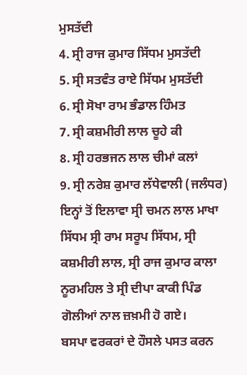ਮੁਸਤੱਦੀ
4. ਸ੍ਰੀ ਰਾਜ ਕੁਮਾਰ ਸਿੱਧਮ ਮੁਸਤੱਦੀ
5. ਸ੍ਰੀ ਸਤਵੰਤ ਰਾਏ ਸਿੱਧਮ ਮੁਸਤੱਦੀ
6. ਸ੍ਰੀ ਸੋਖਾ ਰਾਮ ਭੰਡਾਲ ਹਿੰਮਤ
7. ਸ੍ਰੀ ਕਸ਼ਮੀਰੀ ਲਾਲ ਚੂਹੇ ਕੀ
8. ਸ੍ਰੀ ਹਰਭਜਨ ਲਾਲ ਚੀਮਾਂ ਕਲਾਂ
9. ਸ੍ਰੀ ਨਰੇਸ਼ ਕੁਮਾਰ ਲੱਧੇਵਾਲੀ (ਜਲੰਧਰ)
ਇਨ੍ਹਾਂ ਤੋਂ ਇਲਾਵਾ ਸ੍ਰੀ ਚਮਨ ਲਾਲ ਮਾਖਾ ਸਿੱਧਮ ਸ੍ਰੀ ਰਾਮ ਸਰੂਪ ਸਿੱਧਮ, ਸ੍ਰੀ ਕਸ਼ਮੀਰੀ ਲਾਲ, ਸ੍ਰੀ ਰਾਜ ਕੁਮਾਰ ਕਾਲਾ ਨੂਰਮਹਿਲ ਤੇ ਸ੍ਰੀ ਦੀਪਾ ਕਾਕੀ ਪਿੰਡ ਗੋਲੀਆਂ ਨਾਲ ਜ਼ਖ਼ਮੀ ਹੋ ਗਏ।
ਬਸਪਾ ਵਰਕਰਾਂ ਦੇ ਹੌਸਲੇ ਪਸਤ ਕਰਨ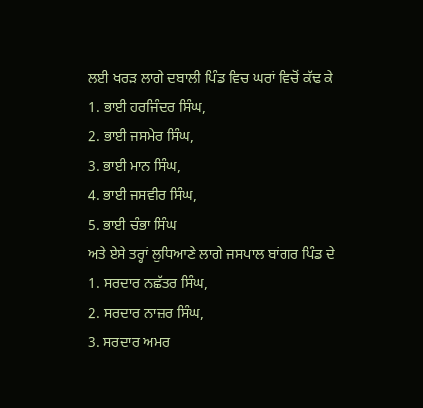ਲਈ ਖਰੜ ਲਾਗੇ ਦਬਾਲੀ ਪਿੰਡ ਵਿਚ ਘਰਾਂ ਵਿਚੋਂ ਕੱਢ ਕੇ
1. ਭਾਈ ਹਰਜਿੰਦਰ ਸਿੰਘ,
2. ਭਾਈ ਜਸਮੇਰ ਸਿੰਘ,
3. ਭਾਈ ਮਾਨ ਸਿੰਘ,
4. ਭਾਈ ਜਸਵੀਰ ਸਿੰਘ,
5. ਭਾਈ ਚੰਭਾ ਸਿੰਘ
ਅਤੇ ਏਸੇ ਤਰ੍ਹਾਂ ਲੁਧਿਆਣੇ ਲਾਗੇ ਜਸਪਾਲ ਬਾਂਗਰ ਪਿੰਡ ਦੇ
1. ਸਰਦਾਰ ਨਛੱਤਰ ਸਿੰਘ,
2. ਸਰਦਾਰ ਨਾਜ਼ਰ ਸਿੰਘ,
3. ਸਰਦਾਰ ਅਮਰ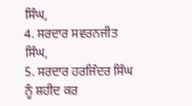ਸਿੰਘ,
4. ਸਰਦਾਰ ਸਵਰਨਜੀਤ ਸਿੰਘ,
5. ਸਰਦਾਰ ਹਰਜਿੰਦਰ ਸਿੰਘ ਨੂੰ ਸ਼ਹੀਦ ਕਰ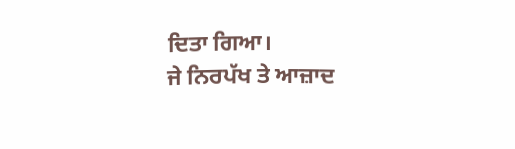ਦਿਤਾ ਗਿਆ।
ਜੇ ਨਿਰਪੱਖ ਤੇ ਆਜ਼ਾਦ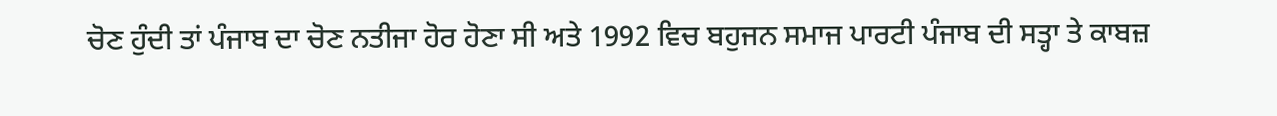ਚੋਣ ਹੁੰਦੀ ਤਾਂ ਪੰਜਾਬ ਦਾ ਚੋਣ ਨਤੀਜਾ ਹੋਰ ਹੋਣਾ ਸੀ ਅਤੇ 1992 ਵਿਚ ਬਹੁਜਨ ਸਮਾਜ ਪਾਰਟੀ ਪੰਜਾਬ ਦੀ ਸਤ੍ਹਾ ਤੇ ਕਾਬਜ਼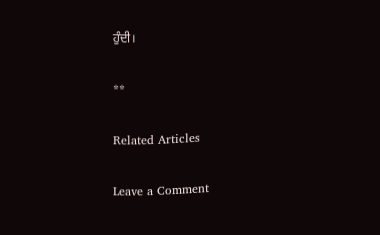ਹੁੰਦੀ।

**

Related Articles

Leave a Comment